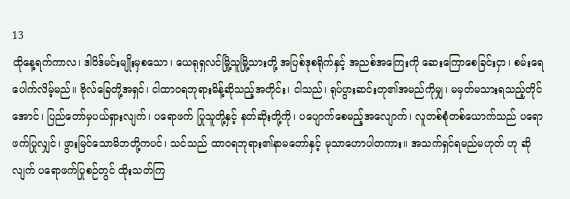13
ထိုနေ့ရက်ကာလ၊ ဒါဝိဒ်မင်းမျိုးမှစသော၊ ယေရုရှလင်မြို့သူမြို့သားတို့ အပြစ်ဒုစရိုက်နှင့် အညစ်အကြေးကို ဆေးကြောစေခြင်းငှာ၊ စမ်းရေပေါက်လိမ့်မည်။ ဗိုလ်ခြေတို့အရှင်၊ ငါထာဝရဘုရားမိန့်ဆိုသည့်အတိုင်း၊ ငါသည်၊ ရုပ်ပွားဆင်းတု၏အမည်ကိုမျှ၊ မမှတ်မသားရသည့်တိုင်အောင်၊ ပြည်တော်မှပယ်ရှားလျက်၊ ပရောဖက် ပြုသူတို့နှင့် နတ်ဆိုးတို့ကို၊ ပပျောက်စေမည့်အလျောက်၊ လူတစ်စုံတစ်ယောက်သည် ပရောဖက်ပြုလျှင်၊ ဖွားမြင်သောမိဘတို့ကပင်၊ သင်သည် ထာဝရဘုရား၏နာမတော်နှင့် မုသာဟောပါတကား။ အသက်ရှင်ရမည်မဟုတ် ဟု ဆိုလျက် ပရောဖက်ပြုစဉ်တွင် ထိုးသတ်ကြ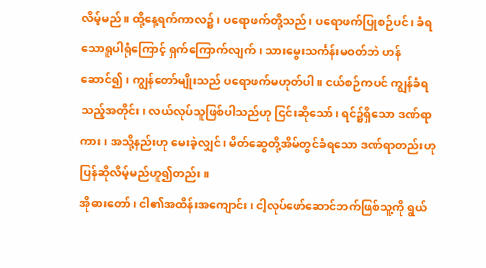လိမ့်မည်။ ထို့နေ့ရက်ကာလ၌၊ ပရောဖက်တို့သည်၊ ပရောဖက်ပြုစဉ်ပင်၊ ခံရသောရူပါရုံကြောင့် ရှက်ကြောက်လျက်၊ သားမွေးသင်္ကန်းမဝတ်ဘဲ ဟန်ဆောင်၍၊ ကျွန်တော်မျိုးသည် ပရောဖက်မဟုတ်ပါ။ ငယ်စဉ်ကပင် ကျွန်ခံရသည့်အတိုင်း၊ လယ်လုပ်သူဖြစ်ပါသည်ဟု ငြင်းဆိုသော်၊ ရင်၌ရှိသော ဒဏ်ရာကား၊ အသို့နည်းဟု မေးခဲ့လျှင်၊ မိတ်ဆွေတို့အိမ်တွင်ခံရသော ဒဏ်ရာတည်းဟု ပြန်ဆိုလိမ့်မည်ဟူ၍တည်း။
အိုဓားတော်၊ ငါ၏အထိန်းအကျောင်း၊ ငါ့လုပ်ဖော်ဆောင်ဘက်ဖြစ်သူ့ကို ရွယ်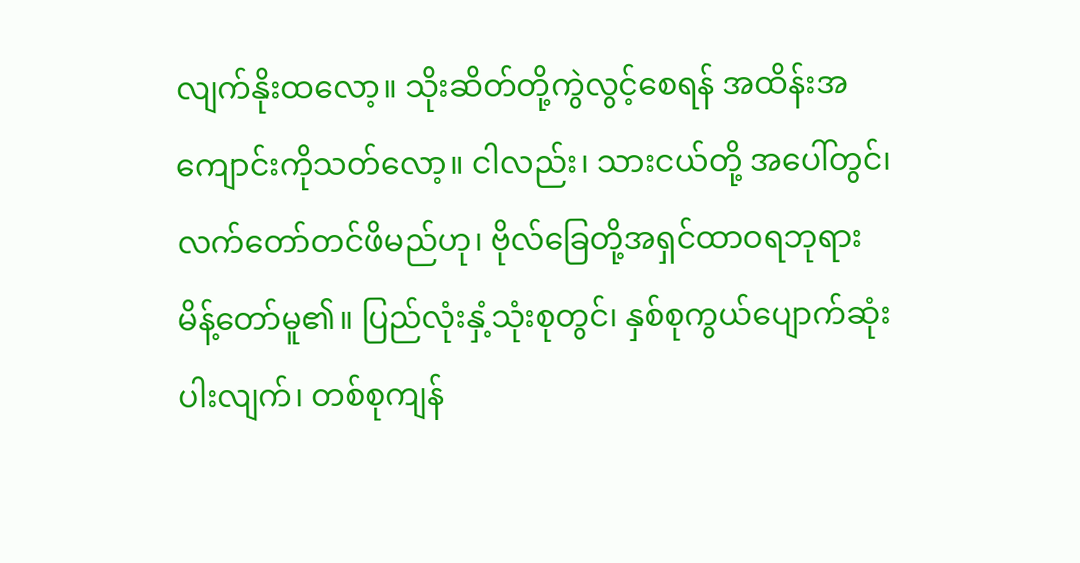လျက်နိုးထလော့။ သိုးဆိတ်တို့ကွဲလွင့်စေရန် အထိန်းအကျောင်းကိုသတ်လော့။ ငါလည်း၊ သားငယ်တို့ အပေါ်တွင်၊ လက်တော်တင်ဖိမည်ဟု၊ ဗိုလ်ခြေတို့အရှင်ထာဝရဘုရားမိန့်တော်မူ၏။ ပြည်လုံးနှံ့သုံးစုတွင်၊ နှစ်စုကွယ်ပျောက်ဆုံးပါးလျက်၊ တစ်စုကျန်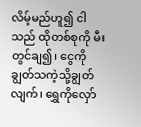လိမ့်မည်ဟူ၍ ငါသည် ထိုတစ်စုကို မီးတွင်ချ၍၊ ငွေကိုချွတ်သကဲ့သို့ချွတ်လျက်၊ ရွှေကိုလှော်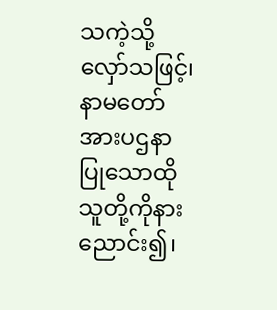သကဲ့သို့လှော်သဖြင့်၊ နာမတော်အားပဌနာပြုသောထိုသူတို့ကိုနားညောင်း၍၊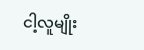ငါ့လူမျိုး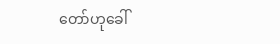တော်ဟုခေါ်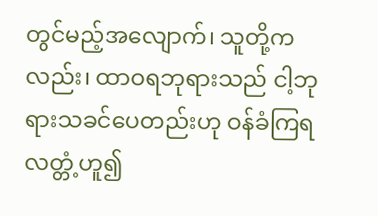တွင်မည့်အလျောက်၊ သူတို့ကလည်း၊ ထာဝရဘုရားသည် ငါ့ဘုရားသခင်ပေတည်းဟု ဝန်ခံကြရလတ္တံ့ဟူ၍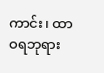ကာင်း၊ ထာဝရဘုရား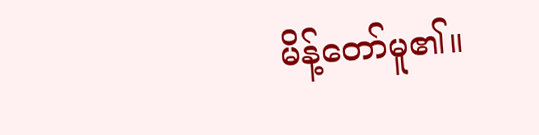မိန့်တော်မူ၏။